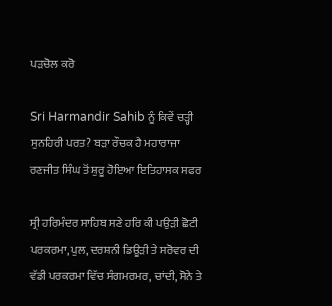ਪੜਚੋਲ ਕਰੋ

Sri Harmandir Sahib ਨੂੰ ਕਿਵੇਂ ਚੜ੍ਹੀ ਸੁਨਹਿਰੀ ਪਰਤ? ਬੜਾ ਰੌਚਕ ਹੈ ਮਹਾਰਾਜਾ ਰਣਜੀਤ ਸਿੰਘ ਤੋਂ ਸ਼ੁਰੂ ਹੋਇਆ ਇਤਿਹਾਸਕ ਸਫਰ

ਸ੍ਰੀ ਹਰਿਮੰਦਰ ਸਾਹਿਬ ਸਣੇ ਹਰਿ ਕੀ ਪਉੜੀ ਛੋਟੀ ਪਰਕਰਮਾ, ਪੁਲ, ਦਰਸ਼ਨੀ ਡਿਊੜੀ ਤੇ ਸਰੋਵਰ ਦੀ ਵੱਡੀ ਪਰਕਰਮਾ ਵਿੱਚ ਸੰਗਮਰਮਰ, ਚਾਂਦੀ, ਸੋਨੇ ਤੇ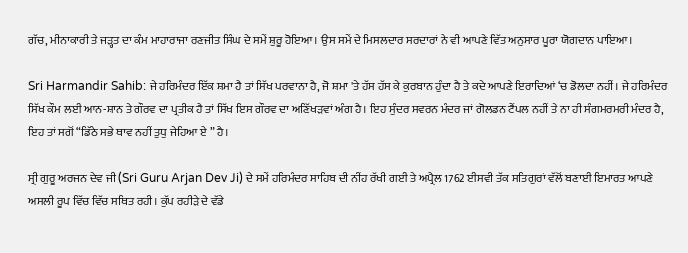ਗੱਚ, ਮੀਨਾਕਾਰੀ ਤੇ ਜੜ੍ਹਤ ਦਾ ਕੰਮ ਮਾਹਾਰਾਜਾ ਰਣਜੀਤ ਸਿੰਘ ਦੇ ਸਮੇਂ ਸ਼ੁਰੂ ਹੋਇਆ। ਉਸ ਸਮੇਂ ਦੇ ਮਿਸਲਦਾਰ ਸਰਦਾਰਾਂ ਨੇ ਵੀ ਆਪਣੇ ਵਿੱਤ ਅਨੁਸਾਰ ਪੂਰਾ ਯੋਗਦਾਨ ਪਾਇਆ।

Sri Harmandir Sahib: ਜੇ ਹਰਿਮੰਦਰ ਇੱਕ ਸ਼ਮਾ ਹੈ ਤਾਂ ਸਿੱਖ ਪਰਵਾਨਾ ਹੈ, ਜੋ ਸ਼ਮਾ 'ਤੇ ਹੱਸ ਹੱਸ ਕੇ ਕੁਰਬਾਨ ਹੁੰਦਾ ਹੈ ਤੇ ਕਦੇ ਆਪਣੇ ਇਰਾਦਿਆਂ ‘ਚ ਡੋਲਦਾ ਨਹੀਂ। ਜੇ ਹਰਿਮੰਦਰ ਸਿੱਖ ਕੌਮ ਲਈ ਆਨ-ਸ਼ਾਨ ਤੇ ਗੌਰਵ ਦਾ ਪ੍ਰਤੀਕ ਹੈ ਤਾਂ ਸਿੱਖ ਇਸ ਗੌਰਵ ਦਾ ਅਣਿੱਖੜਵਾਂ ਅੰਗ ਹੈ। ਇਹ ਸੁੰਦਰ ਸਵਰਨ ਮੰਦਰ ਜਾਂ ਗੋਲਡਨ ਟੈਂਪਲ ਨਹੀਂ ਤੇ ਨਾ ਹੀ ਸੰਗਮਰਮਰੀ ਮੰਦਰ ਹੈ, ਇਹ ਤਾਂ ਸਗੋਂ “ਡਿੱਠੇ ਸਭੇ ਥਾਵ ਨਹੀਂ ਤੁਧੁ ਜੇਹਿਆ ਏ ” ਹੈ।

ਸ੍ਰੀ ਗੁਰੂ ਅਰਜਨ ਦੇਵ ਜੀ (Sri Guru Arjan Dev Ji) ਦੇ ਸਮੇਂ ਹਰਿਮੰਦਰ ਸਾਹਿਬ ਦੀ ਨੀਂਹ ਰੱਖੀ ਗਈ ਤੇ ਅਪ੍ਰੈਲ 1762 ਈਸਵੀ ਤੱਕ ਸਤਿਗੁਰਾਂ ਵੱਲੋਂ ਬਣਾਈ ਇਮਾਰਤ ਆਪਣੇ ਅਸਲੀ ਰੂਪ ਵਿੱਚ ਵਿੱਚ ਸਥਿਤ ਰਹੀ। ਕੁੱਪ ਰਹੀੜੇ ਦੇ ਵੱਡੇ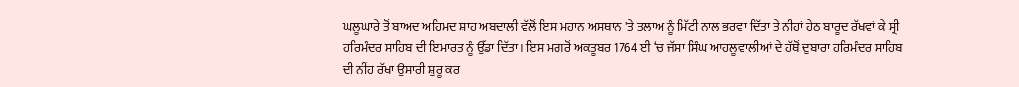ਘਲੂਘਾਰੇ ਤੋਂ ਬਾਅਦ ਅਹਿਮਦ ਸ਼ਾਹ ਅਬਦਾਲੀ ਵੱਲੋਂ ਇਸ ਮਹਾਨ ਅਸਥਾਨ 'ਤੇ ਤਲਾਅ ਨੂੰ ਮਿੱਟੀ ਨਾਲ ਭਰਵਾ ਦਿੱਤਾ ਤੇ ਨੀਹਾਂ ਹੇਠ ਬਾਰੂਦ ਰੱਖਵਾਂ ਕੇ ਸ੍ਰੀ ਹਰਿਮੰਦਰ ਸਾਹਿਬ ਦੀ ਇਮਾਰਤ ਨੂੰ ਉੱਡਾ ਦਿੱਤਾ। ਇਸ ਮਗਰੋਂ ਅਕਤੂਬਰ 1764 ਈ ‘ਚ ਜੱਸਾ ਸਿੰਘ ਆਹਲੂਵਾਲੀਆਂ ਦੇ ਹੱਥੋਂ ਦੁਬਾਰਾ ਹਰਿਮੰਦਰ ਸਾਹਿਬ ਦੀ ਨੀਂਹ ਰੱਖਾ ਉਸਾਰੀ ਸ਼ੁਰੂ ਕਰ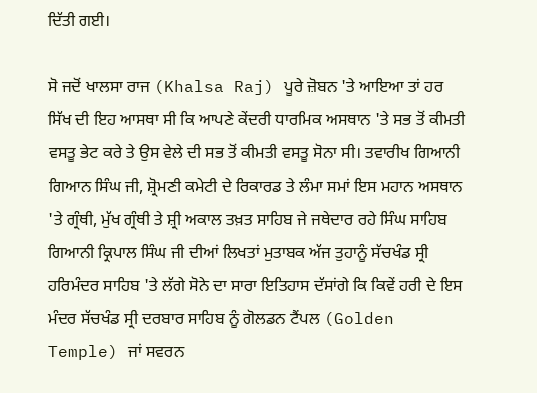ਦਿੱਤੀ ਗਈ।

ਸੋ ਜਦੋਂ ਖਾਲਸਾ ਰਾਜ (Khalsa Raj) ਪੂਰੇ ਜ਼ੋਬਨ 'ਤੇ ਆਇਆ ਤਾਂ ਹਰ ਸਿੱਖ ਦੀ ਇਹ ਆਸਥਾ ਸੀ ਕਿ ਆਪਣੇ ਕੇਂਦਰੀ ਧਾਰਮਿਕ ਅਸਥਾਨ 'ਤੇ ਸਭ ਤੋਂ ਕੀਮਤੀ ਵਸਤੂ ਭੇਟ ਕਰੇ ਤੇ ਉਸ ਵੇਲੇ ਦੀ ਸਭ ਤੋਂ ਕੀਮਤੀ ਵਸਤੂ ਸੋਨਾ ਸੀ। ਤਵਾਰੀਖ ਗਿਆਨੀ ਗਿਆਨ ਸਿੰਘ ਜੀ, ਸ਼੍ਰੋਮਣੀ ਕਮੇਟੀ ਦੇ ਰਿਕਾਰਡ ਤੇ ਲੰਮਾ ਸਮਾਂ ਇਸ ਮਹਾਨ ਅਸਥਾਨ 'ਤੇ ਗ੍ਰੰਥੀ, ਮੁੱਖ ਗ੍ਰੰਥੀ ਤੇ ਸ਼੍ਰੀ ਅਕਾਲ ਤਖ਼ਤ ਸਾਹਿਬ ਜੇ ਜਥੇਦਾਰ ਰਹੇ ਸਿੰਘ ਸਾਹਿਬ ਗਿਆਨੀ ਕ੍ਰਿਪਾਲ ਸਿੰਘ ਜੀ ਦੀਆਂ ਲਿਖਤਾਂ ਮੁਤਾਬਕ ਅੱਜ ਤੁਹਾਨੂੰ ਸੱਚਖੰਡ ਸ੍ਰੀ ਹਰਿਮੰਦਰ ਸਾਹਿਬ 'ਤੇ ਲੱਗੇ ਸੋਨੇ ਦਾ ਸਾਰਾ ਇਤਿਹਾਸ ਦੱਸਾਂਗੇ ਕਿ ਕਿਵੇਂ ਹਰੀ ਦੇ ਇਸ ਮੰਦਰ ਸੱਚਖੰਡ ਸ੍ਰੀ ਦਰਬਾਰ ਸਾਹਿਬ ਨੂੰ ਗੋਲਡਨ ਟੈਂਪਲ (Golden Temple) ਜਾਂ ਸਵਰਨ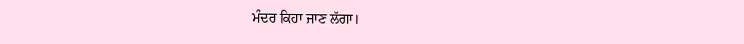ਮੰਦਰ ਕਿਹਾ ਜਾਣ ਲੱਗਾ।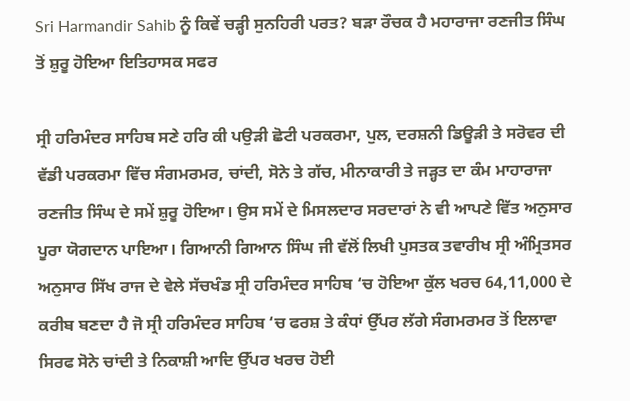Sri Harmandir Sahib ਨੂੰ ਕਿਵੇਂ ਚੜ੍ਹੀ ਸੁਨਹਿਰੀ ਪਰਤ? ਬੜਾ ਰੌਚਕ ਹੈ ਮਹਾਰਾਜਾ ਰਣਜੀਤ ਸਿੰਘ ਤੋਂ ਸ਼ੁਰੂ ਹੋਇਆ ਇਤਿਹਾਸਕ ਸਫਰ

ਸ੍ਰੀ ਹਰਿਮੰਦਰ ਸਾਹਿਬ ਸਣੇ ਹਰਿ ਕੀ ਪਉੜੀ ਛੋਟੀ ਪਰਕਰਮਾ, ਪੁਲ, ਦਰਸ਼ਨੀ ਡਿਊੜੀ ਤੇ ਸਰੋਵਰ ਦੀ ਵੱਡੀ ਪਰਕਰਮਾ ਵਿੱਚ ਸੰਗਮਰਮਰ, ਚਾਂਦੀ, ਸੋਨੇ ਤੇ ਗੱਚ, ਮੀਨਾਕਾਰੀ ਤੇ ਜੜ੍ਹਤ ਦਾ ਕੰਮ ਮਾਹਾਰਾਜਾ ਰਣਜੀਤ ਸਿੰਘ ਦੇ ਸਮੇਂ ਸ਼ੁਰੂ ਹੋਇਆ। ਉਸ ਸਮੇਂ ਦੇ ਮਿਸਲਦਾਰ ਸਰਦਾਰਾਂ ਨੇ ਵੀ ਆਪਣੇ ਵਿੱਤ ਅਨੁਸਾਰ ਪੂਰਾ ਯੋਗਦਾਨ ਪਾਇਆ। ਗਿਆਨੀ ਗਿਆਨ ਸਿੰਘ ਜੀ ਵੱਲੋਂ ਲਿਖੀ ਪੁਸਤਕ ਤਵਾਰੀਖ ਸ੍ਰੀ ਅੰਮ੍ਰਿਤਸਰ ਅਨੁਸਾਰ ਸਿੱਖ ਰਾਜ ਦੇ ਵੇਲੇ ਸੱਚਖੰਡ ਸ੍ਰੀ ਹਰਿਮੰਦਰ ਸਾਹਿਬ ‘ਚ ਹੋਇਆ ਕੁੱਲ ਖਰਚ 64,11,000 ਦੇ ਕਰੀਬ ਬਣਦਾ ਹੈ ਜੋ ਸ੍ਰੀ ਹਰਿਮੰਦਰ ਸਾਹਿਬ ‘ਚ ਫਰਸ਼ ਤੇ ਕੰਧਾਂ ਉੱਪਰ ਲੱਗੇ ਸੰਗਮਰਮਰ ਤੋਂ ਇਲਾਵਾ ਸਿਰਫ ਸੋਨੇ ਚਾਂਦੀ ਤੇ ਨਿਕਾਸ਼ੀ ਆਦਿ ਉੱਪਰ ਖਰਚ ਹੋਈ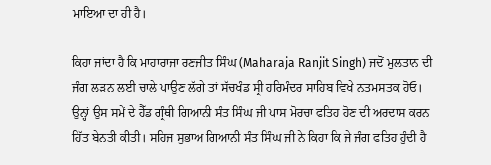ਮਾਇਆ ਦਾ ਹੀ ਹੈ।

ਕਿਹਾ ਜਾਂਦਾ ਹੈ ਕਿ ਮਾਹਾਰਾਜਾ ਰਣਜੀਤ ਸਿੰਘ (Maharaja Ranjit Singh) ਜਦੋਂ ਮੁਲਤਾਨ ਦੀ ਜੰਗ ਲੜਨ ਲਈ ਚਾਲੇ ਪਾਉਣ ਲੱਗੇ ਤਾਂ ਸੱਚਖੰਡ ਸ੍ਰੀ ਹਰਿਮੰਦਰ ਸਾਹਿਬ ਵਿਖੇ ਨਤਮਸਤਕ ਹੋਓ। ਉਨ੍ਹਾਂ ਉਸ ਸਮੇਂ ਦੇ ਹੈੱਡ ਗ੍ਰੰਥੀ ਗਿਆਨੀ ਸੰਤ ਸਿੰਘ ਜੀ ਪਾਸ ਮੋਰਚਾ ਫਤਿਹ ਹੋਣ ਦੀ ਅਰਦਾਸ ਕਰਨ ਹਿੱਤ ਬੇਨਤੀ ਕੀਤੀ। ਸਹਿਜ ਸੁਭਾਅ ਗਿਆਨੀ ਸੰਤ ਸਿੰਘ ਜੀ ਨੇ ਕਿਹਾ ਕਿ ਜੇ ਜੰਗ ਫਤਿਹ ਹੁੰਦੀ ਹੈ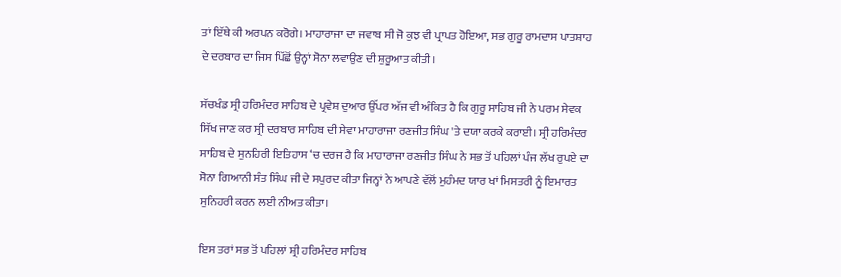ਤਾਂ ਇੱਥੇ ਕੀ ਅਰਪਨ ਕਰੋਗੇ। ਮਾਹਾਰਾਜਾ ਦਾ ਜਵਾਬ ਸੀ ਜੋ ਕੁਝ ਵੀ ਪ੍ਰਾਪਤ ਹੋਇਆ, ਸਭ ਗੁਰੂ ਰਾਮਦਾਸ ਪਾਤਸ਼ਾਹ ਦੇ ਦਰਬਾਰ ਦਾ ਜਿਸ ਪਿੱਛੋਂ ਉਨ੍ਹਾਂ ਸੋਨਾ ਲਵਾਉਣ ਦੀ ਸ਼ੁਰੂਆਤ ਕੀਤੀ।

ਸੱਚਖੰਡ ਸ੍ਰੀ ਹਰਿਮੰਦਰ ਸਾਹਿਬ ਦੇ ਪ੍ਰਵੇਸ਼ ਦੁਆਰ ਉੱਪਰ ਅੱਜ ਵੀ ਅੰਕਿਤ ਹੈ ਕਿ ਗੁਰੂ ਸਾਹਿਬ ਜੀ ਨੇ ਪਰਮ ਸੇਵਕ ਸਿੱਖ ਜਾਣ ਕਰ ਸ੍ਰੀ ਦਰਬਾਰ ਸਾਹਿਬ ਦੀ ਸੇਵਾ ਮਾਹਾਰਾਜਾ ਰਣਜੀਤ ਸਿੰਘ 'ਤੇ ਦਯਾ ਕਰਕੇ ਕਰਾਈ। ਸ੍ਰੀ ਹਰਿਮੰਦਰ ਸਾਹਿਬ ਦੇ ਸੁਨਹਿਰੀ ਇਤਿਹਾਸ ‘ਚ ਦਰਜ ਹੈ ਕਿ ਮਾਹਾਰਾਜਾ ਰਣਜੀਤ ਸਿੰਘ ਨੇ ਸਭ ਤੋਂ ਪਹਿਲਾਂ ਪੰਜ ਲੱਖ ਰੁਪਏ ਦਾ ਸੋਨਾ ਗਿਆਨੀ ਸੰਤ ਸਿੰਘ ਜੀ ਦੇ ਸਪੁਰਦ ਕੀਤਾ ਜਿਨ੍ਹਾਂ ਨੇ ਆਪਣੇ ਵੱਲੋਂ ਮੁਹੰਮਦ ਯਾਰ ਖਾਂ ਮਿਸਤਰੀ ਨੂੰ ਇਮਾਰਤ ਸੁਨਿਹਰੀ ਕਰਨ ਲਈ ਨੀਅਤ ਕੀਤਾ।

ਇਸ ਤਰਾਂ ਸਭ ਤੋਂ ਪਹਿਲਾਂ ਸ਼੍ਰੀ ਹਰਿਮੰਦਰ ਸਾਹਿਬ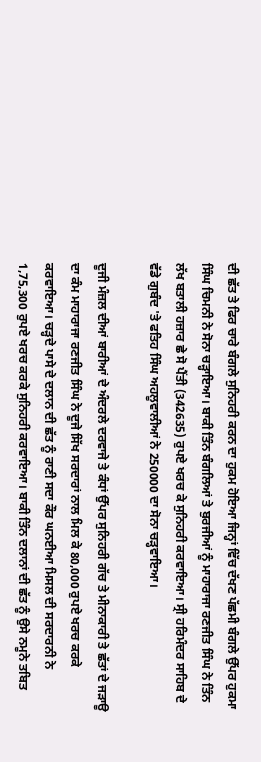ਦੀ ਛੱਤ ਤੇ ਫਿਰ ਚਾਰੇ ਬੰਗਲੇ ਸੁਨਿਹਰੀ ਕਰਨ ਦਾ ਹੁਕਮ ਹੋਇਆ ਜਿਨ੍ਹਾਂ ਵਿੱਚ ਦੱਖਣ ਪੱਛਮੀ ਬੰਗਲੇ ਉੱਪਰ ਹੁਕਮਾ ਸਿੰਘ ਚਿਮਨੀ ਨੇ ਸੋਨਾ ਚੜ੍ਹਾਇਆ। ਬਾਕੀ ਤਿੰਨ ਬੰਗਲਿਆਂ ਤੇ ਬੁਰਜੀਆਂ ਨੂੰ ਮਾਹਾਰਾਜਾ ਰਣਜੀਤ ਸਿੰਘ ਨੇ ਤਿੰਨ ਲੱਖ ਬਤਾਲੀ ਹਜ਼ਾਰ ਛੇ ਸੋ ਪੈਂਤੀ (342635) ਰੁਪਏ ਖਰਚ ਕੇ ਸੁਨਿਹਰੀ ਕਰਵਾਇਆ। ਸ੍ਰੀ ਹਰਿਮੰਦਰ ਸਾਹਿਬ ਦੇ ਵੱਡੇ ਗੁਬੰਦ 'ਤੇ ਫਤਿਹ ਸਿੰਘ ਅਹਲੂਵਾਲੀਆਂ ਨੇ 250000 ਦਾ ਸੋਨਾ ਚੜ੍ਹਵਾਇਆ।

ਦੂਜੀ ਮੰਜ਼ਲ ਦੀਆਂ ਬਾਰੀਆਂ ਦੇ ਅੰਦਰਲੇ ਦਰਵਾਜੇ ਤੇ ਕੰਧਾਂ ਉੱਪਰ ਸੁਨਿਹਰੀ ਗੱਚ ਤੇ ਮੀਨਾਕਾਰੀ ਤੇ ਛੱਤਾਂ ਦੇ ਜੜਾਊ ਦਾ ਕੰਮ ਮਾਹਾਰਾਜਾ ਰਣਜੀਤ ਸਿੰਘ ਨੇ ਦੂਜੇ ਸਿੱਖ ਸਰਦਾਰਾਂ ਨਾਲ ਮਿਲ ਕੇ 80,000 ਰੁਪਏ ਖਰਚ ਕਰਕੇ ਕਰਵਾਇਆ। ਚੜ੍ਹਦੇ ਪਾਸੇ ਦੇ ਦਲਾਨ ਦੀ ਛੱਤ ਨੂੰ ਰਾਣੀ ਸਦਾ ਕੌਰ ਘਨਈਆ ਮਿਸਲ ਦੀ ਸਰਦਾਰਨੀ ਨੇ 1,75,300 ਰੁਪਏ ਖਰਚ ਕਰਕੇ ਸੁਨਿਹਰੀ ਕਰਵਾਇਆ। ਬਾਕੀ ਤਿੰਨ ਦਲਾਨਾਂ ਦੀ ਛੱਤ ਨੂੰ ਉਸੇ ਨਮੂਨੇ ਤਬਿਤ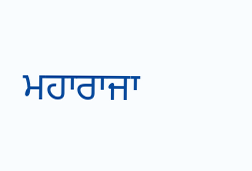ਮਹਾਰਾਜਾ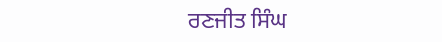ਰਣਜੀਤ ਸਿੰਘ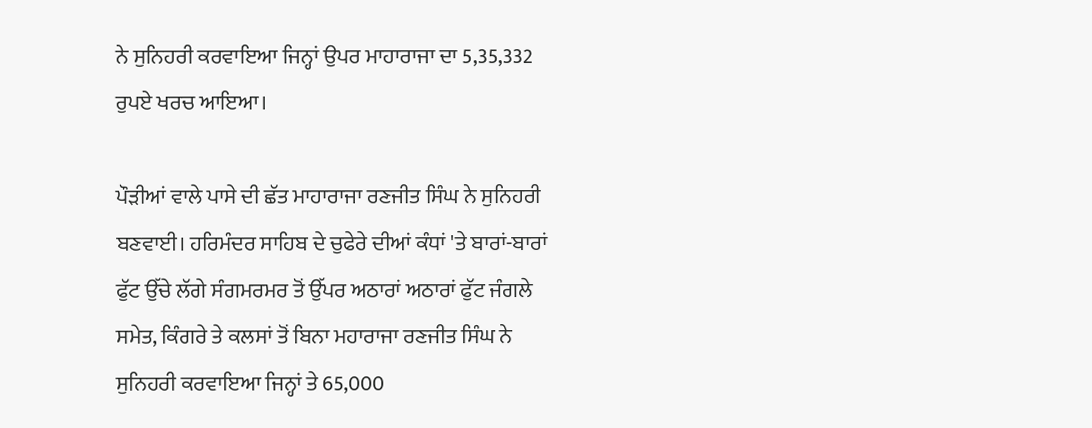ਨੇ ਸੁਨਿਹਰੀ ਕਰਵਾਇਆ ਜਿਨ੍ਹਾਂ ਉਪਰ ਮਾਹਾਰਾਜਾ ਦਾ 5,35,332 ਰੁਪਏ ਖਰਚ ਆਇਆ।

ਪੌੜੀਆਂ ਵਾਲੇ ਪਾਸੇ ਦੀ ਛੱਤ ਮਾਹਾਰਾਜਾ ਰਣਜੀਤ ਸਿੰਘ ਨੇ ਸੁਨਿਹਰੀ ਬਣਵਾਈ। ਹਰਿਮੰਦਰ ਸਾਹਿਬ ਦੇ ਚੁਫੇਰੇ ਦੀਆਂ ਕੰਧਾਂ 'ਤੇ ਬਾਰਾਂ-ਬਾਰਾਂ ਫੁੱਟ ਉੱਚੇ ਲੱਗੇ ਸੰਗਮਰਮਰ ਤੋਂ ਉੱਪਰ ਅਠਾਰਾਂ ਅਠਾਰਾਂ ਫੁੱਟ ਜੰਗਲੇ ਸਮੇਤ, ਕਿੰਗਰੇ ਤੇ ਕਲਸਾਂ ਤੋਂ ਬਿਨਾ ਮਹਾਰਾਜਾ ਰਣਜੀਤ ਸਿੰਘ ਨੇ ਸੁਨਿਹਰੀ ਕਰਵਾਇਆ ਜਿਨ੍ਹਾਂ ਤੇ 65,000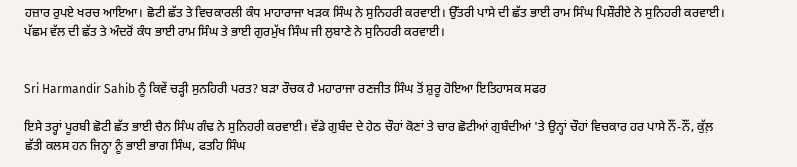ਹਜ਼ਾਰ ਰੁਪਏ ਖਰਚ ਆਇਆ। ਛੋਟੀ ਛੱਤ ਤੇ ਵਿਚਕਾਰਲੀ ਕੰਧ ਮਾਹਾਰਾਜਾ ਖੜਕ ਸਿੰਘ ਨੇ ਸੁਨਿਹਰੀ ਕਰਵਾਈ। ਉੱਤਰੀ ਪਾਸੇ ਦੀ ਛੱਤ ਭਾਈ ਰਾਮ ਸਿੰਘ ਪਿਸ਼ੌਰੀਏ ਨੇ ਸੁਨਿਹਰੀ ਕਰਵਾਈ। ਪੱਛਮ ਵੱਲ ਦੀ ਛੱਤ ਤੇ ਅੰਦਰੋਂ ਕੰਧ ਭਾਈ ਰਾਮ ਸਿੰਘ ਤੇ ਭਾਈ ਗੁਰਮੁੱਖ ਸਿੰਘ ਜੀ ਲੁਬਾਣੇ ਨੇ ਸੁਨਿਹਰੀ ਕਰਵਾਈ।


Sri Harmandir Sahib ਨੂੰ ਕਿਵੇਂ ਚੜ੍ਹੀ ਸੁਨਹਿਰੀ ਪਰਤ? ਬੜਾ ਰੌਚਕ ਹੈ ਮਹਾਰਾਜਾ ਰਣਜੀਤ ਸਿੰਘ ਤੋਂ ਸ਼ੁਰੂ ਹੋਇਆ ਇਤਿਹਾਸਕ ਸਫਰ

ਇਸੇ ਤਰ੍ਹਾਂ ਪੂਰਬੀ ਛੋਟੀ ਛੱਤ ਭਾਈ ਚੈਨ ਸਿੰਘ ਗੰਢ ਨੇ ਸੁਨਿਹਰੀ ਕਰਵਾਈ। ਵੱਡੇ ਗੁਬੰਦ ਦੇ ਹੇਠ ਚੌਹਾਂ ਕੋਣਾਂ ਤੇ ਚਾਰ ਛੋਟੀਆਂ ਗੁਬੰਦੀਆਂ 'ਤੇ ਉਨ੍ਹਾਂ ਚੌਹਾਂ ਵਿਚਕਾਰ ਹਰ ਪਾਸੇ ਨੌਂ-ਨੌਂ, ਕੁੱਲ਼ ਛੱਤੀ ਕਲਸ ਹਨ ਜਿਨ੍ਹਾ ਨੂੰ ਭਾਈ ਭਾਗ ਸਿੰਘ, ਫਤਹਿ ਸਿੰਘ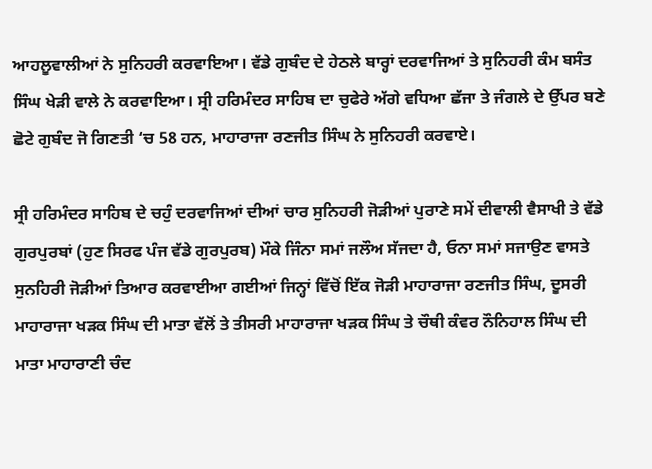ਆਹਲੂਵਾਲੀਆਂ ਨੇ ਸੁਨਿਹਰੀ ਕਰਵਾਇਆ। ਵੱਡੇ ਗੁਬੰਦ ਦੇ ਹੇਠਲੇ ਬਾਰ੍ਹਾਂ ਦਰਵਾਜਿਆਂ ਤੇ ਸੁਨਿਹਰੀ ਕੰਮ ਬਸੰਤ ਸਿੰਘ ਖੇੜੀ ਵਾਲੇ ਨੇ ਕਰਵਾਇਆ। ਸ੍ਰੀ ਹਰਿਮੰਦਰ ਸਾਹਿਬ ਦਾ ਚੁਫੇਰੇ ਅੱਗੇ ਵਧਿਆ ਛੱਜਾ ਤੇ ਜੰਗਲੇ ਦੇ ਉੱਪਰ ਬਣੇ ਛੋਟੇ ਗੁਬੰਦ ਜੋ ਗਿਣਤੀ ‘ਚ 58 ਹਨ, ਮਾਹਾਰਾਜਾ ਰਣਜੀਤ ਸਿੰਘ ਨੇ ਸੁਨਿਹਰੀ ਕਰਵਾਏ।

ਸ੍ਰੀ ਹਰਿਮੰਦਰ ਸਾਹਿਬ ਦੇ ਚਹੁੰ ਦਰਵਾਜਿਆਂ ਦੀਆਂ ਚਾਰ ਸੁਨਿਹਰੀ ਜੋੜੀਆਂ ਪੁਰਾਣੇ ਸਮੇਂ ਦੀਵਾਲੀ ਵੈਸਾਖੀ ਤੇ ਵੱਡੇ ਗੁਰਪੁਰਬਾਂ (ਹੁਣ ਸਿਰਫ ਪੰਜ ਵੱਡੇ ਗੁਰਪੁਰਬ) ਮੌਕੇ ਜਿੰਨਾ ਸਮਾਂ ਜਲੌਅ ਸੱਜਦਾ ਹੈ, ਓਨਾ ਸਮਾਂ ਸਜਾਉਣ ਵਾਸਤੇ ਸੁਨਹਿਰੀ ਜੋੜੀਆਂ ਤਿਆਰ ਕਰਵਾਈਆ ਗਈਆਂ ਜਿਨ੍ਹਾਂ ਵਿੱਚੋਂ ਇੱਕ ਜੋੜੀ ਮਾਹਾਰਾਜਾ ਰਣਜੀਤ ਸਿੰਘ, ਦੂਸਰੀ ਮਾਹਾਰਾਜਾ ਖੜਕ ਸਿੰਘ ਦੀ ਮਾਤਾ ਵੱਲੋਂ ਤੇ ਤੀਸਰੀ ਮਾਹਾਰਾਜਾ ਖੜਕ ਸਿੰਘ ਤੇ ਚੌਥੀ ਕੰਵਰ ਨੌਨਿਹਾਲ ਸਿੰਘ ਦੀ ਮਾਤਾ ਮਾਹਾਰਾਣੀ ਚੰਦ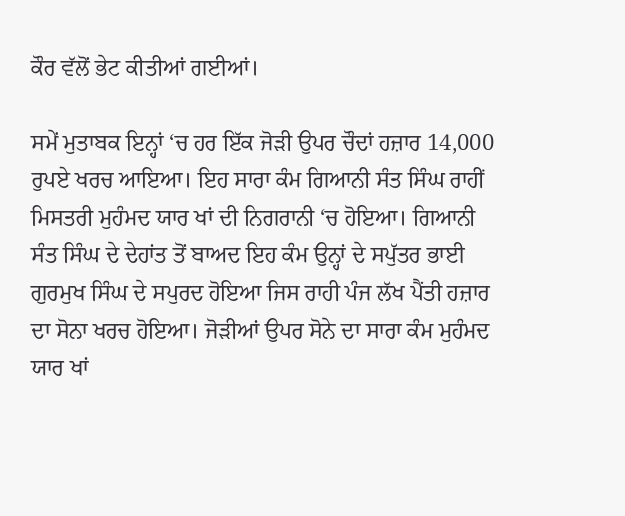ਕੌਰ ਵੱਲੋਂ ਭੇਟ ਕੀਤੀਆਂ ਗਈਆਂ।

ਸਮੇਂ ਮੁਤਾਬਕ ਇਨ੍ਹਾਂ ‘ਚ ਹਰ ਇੱਕ ਜੋੜੀ ਉਪਰ ਚੌਦਾਂ ਹਜ਼ਾਰ 14,000 ਰੁਪਏ ਖਰਚ ਆਇਆ। ਇਹ ਸਾਰਾ ਕੰਮ ਗਿਆਨੀ ਸੰਤ ਸਿੰਘ ਰਾਹੀਂ ਮਿਸਤਰੀ ਮੁਹੰਮਦ ਯਾਰ ਖਾਂ ਦੀ ਨਿਗਰਾਨੀ ‘ਚ ਹੋਇਆ। ਗਿਆਨੀ ਸੰਤ ਸਿੰਘ ਦੇ ਦੇਹਾਂਤ ਤੋਂ ਬਾਅਦ ਇਹ ਕੰਮ ਉਨ੍ਹਾਂ ਦੇ ਸਪੁੱਤਰ ਭਾਈ ਗੁਰਮੁਖ ਸਿੰਘ ਦੇ ਸਪੁਰਦ ਹੋਇਆ ਜਿਸ ਰਾਹੀ ਪੰਜ ਲੱਖ ਪੈਂਤੀ ਹਜ਼ਾਰ ਦਾ ਸੋਨਾ ਖਰਚ ਹੋਇਆ। ਜੋੜੀਆਂ ਉਪਰ ਸੋਨੇ ਦਾ ਸਾਰਾ ਕੰਮ ਮੁਹੰਮਦ ਯਾਰ ਖਾਂ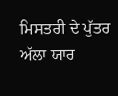ਮਿਸਤਰੀ ਦੇ ਪੁੱਤਰ ਅੱਲਾ ਯਾਰ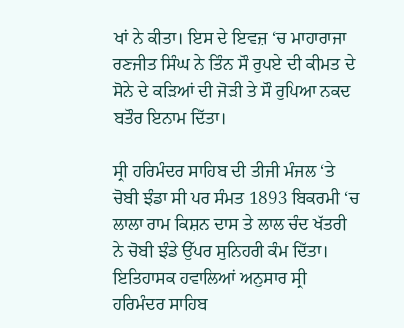ਖਾਂ ਨੇ ਕੀਤਾ। ਇਸ ਦੇ ਇਵਜ਼ ‘ਚ ਮਾਹਾਰਾਜਾ ਰਣਜੀਤ ਸਿੰਘ ਨੇ ਤਿੰਨ ਸੌ ਰੁਪਏ ਦੀ ਕੀਮਤ ਦੇ ਸੋਨੇ ਦੇ ਕੜਿਆਂ ਦੀ ਜੋੜੀ ਤੇ ਸੌ ਰੁਪਿਆ ਨਕਦ ਬਤੌਰ ਇਨਾਮ ਦਿੱਤਾ।

ਸ੍ਰੀ ਹਰਿਮੰਦਰ ਸਾਹਿਬ ਦੀ ਤੀਜੀ ਮੰਜਲ ‘ਤੇ ਚੋਬੀ ਝੰਡਾ ਸੀ ਪਰ ਸੰਮਤ 1893 ਬਿਕਰਮੀ ‘ਚ ਲਾਲਾ ਰਾਮ ਕਿਸ਼ਨ ਦਾਸ ਤੇ ਲਾਲ ਚੰਦ ਖੱਤਰੀ ਨੇ ਚੋਬੀ ਝੰਡੇ ਉੱਪਰ ਸੁਨਿਹਰੀ ਕੰਮ ਦਿੱਤਾ। ਇਤਿਹਾਸਕ ਹਵਾਲਿਆਂ ਅਨੁਸਾਰ ਸ੍ਰੀ ਹਰਿਮੰਦਰ ਸਾਹਿਬ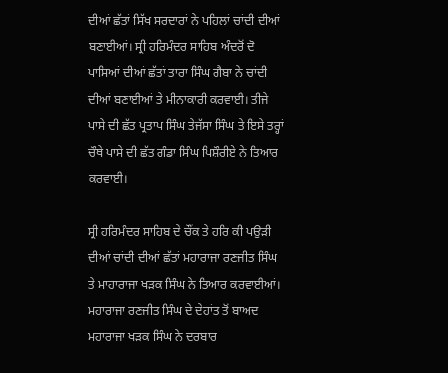ਦੀਆਂ ਛੱਤਾਂ ਸਿੱਖ ਸਰਦਾਰਾਂ ਨੇ ਪਹਿਲਾਂ ਚਾਂਦੀ ਦੀਆਂ ਬਣਾਈਆਂ। ਸ੍ਰੀ ਹਰਿਮੰਦਰ ਸਾਹਿਬ ਅੰਦਰੋਂ ਦੋ ਪਾਸਿਆਂ ਦੀਆਂ ਛੱਤਾਂ ਤਾਰਾ ਸਿੰਘ ਗੈਬਾ ਨੇ ਚਾਂਦੀ ਦੀਆਂ ਬਣਾਈਆਂ ਤੇ ਮੀਨਾਕਾਰੀ ਕਰਵਾਈ। ਤੀਜੇ ਪਾਸੇ ਦੀ ਛੱਤ ਪ੍ਰਤਾਪ ਸਿੰਘ ਤੇਜੱਸਾ ਸਿੰਘ ਤੇ ਇਸੇ ਤਰ੍ਹਾਂ ਚੌਥੇ ਪਾਸੇ ਦੀ ਛੱਤ ਗੰਡਾ ਸਿੰਘ ਪਿਸ਼ੌਰੀਏ ਨੇ ਤਿਆਰ ਕਰਵਾਈ।

ਸ੍ਰੀ ਹਰਿਮੰਦਰ ਸਾਹਿਬ ਦੇ ਚੌਂਕ ਤੇ ਹਰਿ ਕੀ ਪਉੜੀ ਦੀਆਂ ਚਾਂਦੀ ਦੀਆਂ ਛੱਤਾਂ ਮਹਾਰਾਜਾ ਰਣਜੀਤ ਸਿੰਘ ਤੇ ਮਾਹਾਰਾਜਾ ਖੜਕ ਸਿੰਘ ਨੇ ਤਿਆਰ ਕਰਵਾਈਆਂ। ਮਹਾਰਾਜਾ ਰਣਜੀਤ ਸਿੰਘ ਦੇ ਦੇਹਾਂਤ ਤੋਂ ਬਾਅਦ ਮਹਾਰਾਜਾ ਖੜਕ ਸਿੰਘ ਨੇ ਦਰਬਾਰ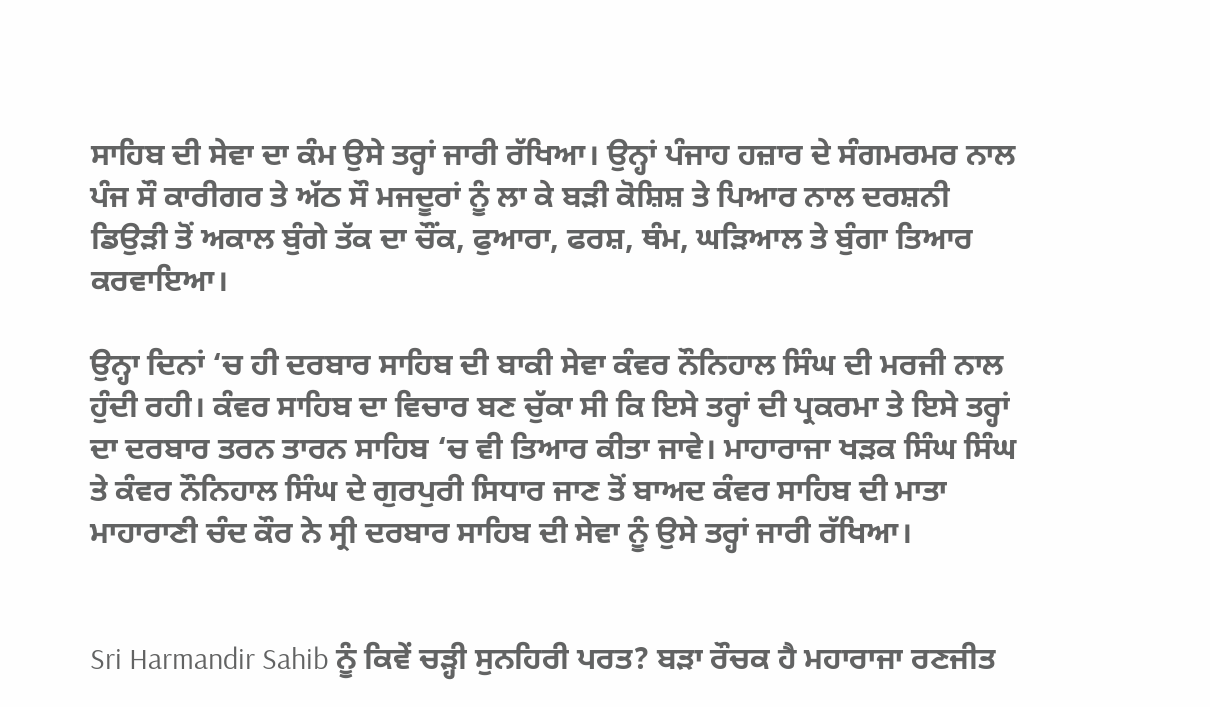ਸਾਹਿਬ ਦੀ ਸੇਵਾ ਦਾ ਕੰਮ ਉਸੇ ਤਰ੍ਹਾਂ ਜਾਰੀ ਰੱਖਿਆ। ਉਨ੍ਹਾਂ ਪੰਜਾਹ ਹਜ਼ਾਰ ਦੇ ਸੰਗਮਰਮਰ ਨਾਲ ਪੰਜ ਸੌ ਕਾਰੀਗਰ ਤੇ ਅੱਠ ਸੌ ਮਜਦੂਰਾਂ ਨੂੰ ਲਾ ਕੇ ਬੜੀ ਕੋਸ਼ਿਸ਼ ਤੇ ਪਿਆਰ ਨਾਲ ਦਰਸ਼ਨੀ ਡਿਉੜੀ ਤੋਂ ਅਕਾਲ ਬੁੰਗੇ ਤੱਕ ਦਾ ਚੌਂਕ, ਫੁਆਰਾ, ਫਰਸ਼, ਥੰਮ, ਘੜਿਆਲ ਤੇ ਬੁੰਗਾ ਤਿਆਰ ਕਰਵਾਇਆ।

ਉਨ੍ਹਾ ਦਿਨਾਂ ‘ਚ ਹੀ ਦਰਬਾਰ ਸਾਹਿਬ ਦੀ ਬਾਕੀ ਸੇਵਾ ਕੰਵਰ ਨੌਨਿਹਾਲ ਸਿੰਘ ਦੀ ਮਰਜੀ ਨਾਲ ਹੁੰਦੀ ਰਹੀ। ਕੰਵਰ ਸਾਹਿਬ ਦਾ ਵਿਚਾਰ ਬਣ ਚੁੱਕਾ ਸੀ ਕਿ ਇਸੇ ਤਰ੍ਹਾਂ ਦੀ ਪ੍ਰਕਰਮਾ ਤੇ ਇਸੇ ਤਰ੍ਹਾਂ ਦਾ ਦਰਬਾਰ ਤਰਨ ਤਾਰਨ ਸਾਹਿਬ ‘ਚ ਵੀ ਤਿਆਰ ਕੀਤਾ ਜਾਵੇ। ਮਾਹਾਰਾਜਾ ਖੜਕ ਸਿੰਘ ਸਿੰਘ ਤੇ ਕੰਵਰ ਨੌਨਿਹਾਲ ਸਿੰਘ ਦੇ ਗੁਰਪੁਰੀ ਸਿਧਾਰ ਜਾਣ ਤੋਂ ਬਾਅਦ ਕੰਵਰ ਸਾਹਿਬ ਦੀ ਮਾਤਾ ਮਾਹਾਰਾਣੀ ਚੰਦ ਕੌਰ ਨੇ ਸ੍ਰੀ ਦਰਬਾਰ ਸਾਹਿਬ ਦੀ ਸੇਵਾ ਨੂੰ ਉਸੇ ਤਰ੍ਹਾਂ ਜਾਰੀ ਰੱਖਿਆ।


Sri Harmandir Sahib ਨੂੰ ਕਿਵੇਂ ਚੜ੍ਹੀ ਸੁਨਹਿਰੀ ਪਰਤ? ਬੜਾ ਰੌਚਕ ਹੈ ਮਹਾਰਾਜਾ ਰਣਜੀਤ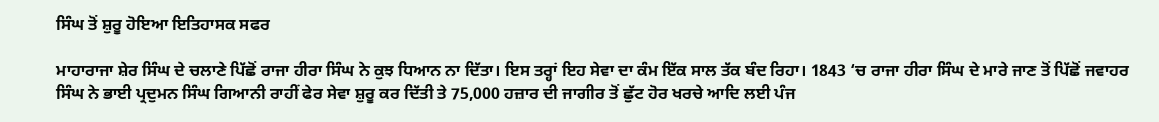ਸਿੰਘ ਤੋਂ ਸ਼ੁਰੂ ਹੋਇਆ ਇਤਿਹਾਸਕ ਸਫਰ

ਮਾਹਾਰਾਜਾ ਸ਼ੇਰ ਸਿੰਘ ਦੇ ਚਲਾਣੇ ਪਿੱਛੋਂ ਰਾਜਾ ਹੀਰਾ ਸਿੰਘ ਨੇ ਕੁਝ ਧਿਆਨ ਨਾ ਦਿੱਤਾ। ਇਸ ਤਰ੍ਹਾਂ ਇਹ ਸੇਵਾ ਦਾ ਕੰਮ ਇੱਕ ਸਾਲ ਤੱਕ ਬੰਦ ਰਿਹਾ। 1843 ‘ਚ ਰਾਜਾ ਹੀਰਾ ਸਿੰਘ ਦੇ ਮਾਰੇ ਜਾਣ ਤੋਂ ਪਿੱਛੋਂ ਜਵਾਹਰ ਸਿੰਘ ਨੇ ਭਾਈ ਪ੍ਰਦੁਮਨ ਸਿੰਘ ਗਿਆਨੀ ਰਾਹੀਂ ਫੇਰ ਸੇਵਾ ਸ਼ੁਰੂ ਕਰ ਦਿੱਤੀ ਤੇ 75,000 ਹਜ਼ਾਰ ਦੀ ਜਾਗੀਰ ਤੋਂ ਛੁੱਟ ਹੋਰ ਖਰਚੇ ਆਦਿ ਲਈ ਪੰਜ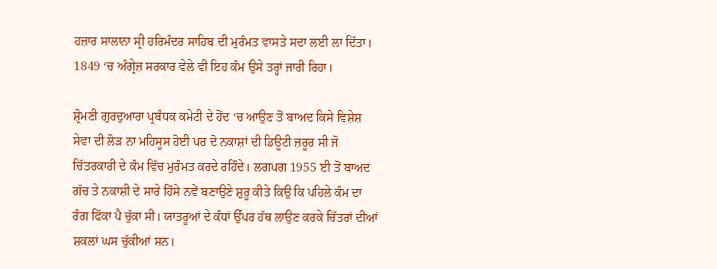ਹਜ਼ਾਰ ਸਾਲਾਨਾ ਸ੍ਰੀ ਹਰਿਮੰਦਰ ਸਾਹਿਬ ਦੀ ਮੁਰੰਮਤ ਵਾਸਤੇ ਸਦਾ ਲਈ ਲਾ ਦਿੱਤਾ। 1849 ‘ਚ ਅੰਗ੍ਰੇਜ਼ ਸਰਕਾਰ ਵੇਲੇ ਵੀ ਇਹ ਕੰਮ ਉਸੇ ਤਰ੍ਹਾਂ ਜਾਰੀ ਰਿਹਾ।

ਸ਼੍ਰੋਮਣੀ ਗੁਰਦੁਆਰਾ ਪ੍ਰਬੰਧਕ ਕਮੇਟੀ ਦੇ ਹੋਂਦ ‘ਚ ਆਉਣ ਤੋਂ ਬਾਅਦ ਕਿਸੇ ਵਿਸ਼ੇਸ਼ ਸੇਵਾ ਦੀ ਲੋੜ ਨਾ ਮਹਿਸੂਸ ਹੋਈ ਪਰ ਦੋ ਨਕਾਸ਼ਾਂ ਦੀ ਡਿਊਟੀ ਜ਼ਰੂਰ ਸੀ ਜੋ ਚਿੱਤਰਕਾਰੀ ਦੇ ਕੰਮ ਵਿੱਚ ਮੁਰੰਮਤ ਕਰਦੇ ਰਹਿੰਦੇ। ਲਗਪਗ 1955 ਈ ਤੋਂ ਬਾਅਦ ਗੱਚ ਤੇ ਨਕਾਸ਼ੀ ਦੇ ਸਾਰੇ ਹਿੱਸੇ ਨਵੇਂ ਬਣਾਉਣੇ ਸ਼ੁਰੂ ਕੀਤੇ ਕਿਉ ਕਿ ਪਹਿਲੇ ਕੰਮ ਦਾ ਰੰਗ ਫਿੱਕਾ ਪੈ ਚੁੱਕਾ ਸੀ। ਯਾਤਰੂਆਂ ਦੇ ਕੰਧਾਂ ਉੱਪਰ ਹੱਥ ਲਾਉਣ ਕਰਕੇ ਚਿੱਤਰਾਂ ਦੀਆਂ ਸ਼ਕਲਾਂ ਘਸ ਚੁੱਕੀਆਂ ਸਨ।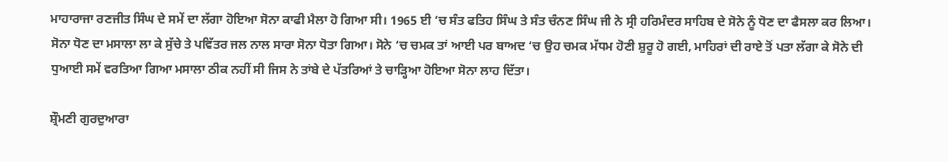ਮਾਹਾਰਾਜਾ ਰਣਜੀਤ ਸਿੰਘ ਦੇ ਸਮੇਂ ਦਾ ਲੱਗਾ ਹੋਇਆ ਸੋਨਾ ਕਾਫੀ ਮੈਲਾ ਹੋ ਗਿਆ ਸੀ। 1965 ਈ ‘ਚ ਸੰਤ ਫਤਿਹ ਸਿੰਘ ਤੇ ਸੰਤ ਚੰਨਣ ਸਿੰਘ ਜੀ ਨੇ ਸ੍ਰੀ ਹਰਿਮੰਦਰ ਸਾਹਿਬ ਦੇ ਸੋਨੇ ਨੂੰ ਧੋਣ ਦਾ ਫੈਸਲਾ ਕਰ ਲਿਆ। ਸੋਨਾ ਧੋਣ ਦਾ ਮਸਾਲਾ ਲਾ ਕੇ ਸੁੱਚੇ ਤੇ ਪਵਿੱਤਰ ਜਲ ਨਾਲ ਸਾਰਾ ਸੋਨਾ ਧੋਤਾ ਗਿਆ। ਸੋਨੇ ‘ਚ ਚਮਕ ਤਾਂ ਆਈ ਪਰ ਬਾਅਦ ‘ਚ ਉਹ ਚਮਕ ਮੱਧਮ ਹੋਣੀ ਸ਼ੁਰੂ ਹੋ ਗਈ, ਮਾਹਿਰਾਂ ਦੀ ਰਾਏ ਤੋਂ ਪਤਾ ਲੱਗਾ ਕੇ ਸੋਨੇ ਦੀ ਧੁਆਈ ਸਮੇਂ ਵਰਤਿਆ ਗਿਆ ਮਸਾਲਾ ਠੀਕ ਨਹੀਂ ਸੀ ਜਿਸ ਨੇ ਤਾਂਬੇ ਦੇ ਪੱਤਰਿਆਂ ਤੇ ਚਾੜ੍ਹਿਆ ਹੋਇਆ ਸੋਨਾ ਲਾਹ ਦਿੱਤਾ।

ਸ਼੍ਰੌਮਣੀ ਗੁਰਦੁਆਰਾ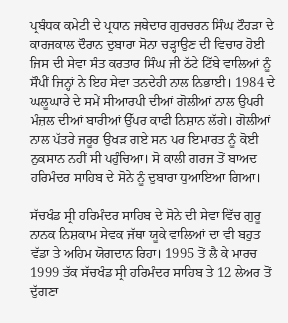ਪ੍ਰਬੰਧਕ ਕਮੇਟੀ ਦੇ ਪ੍ਰਧਾਨ ਜਥੇਦਾਰ ਗੁਰਚਰਨ ਸਿੰਘ ਟੌਹੜਾ ਦੇ ਕਾਰਜਕਾਲ ਦੌਰਾਨ ਦੁਬਾਰਾ ਸੋਨਾ ਚੜ੍ਹਾਉਣ ਦੀ ਵਿਚਾਰ ਹੋਈ ਜਿਸ ਦੀ ਸੇਵਾ ਸੰਤ ਕਰਤਾਰ ਸਿੰਘ ਜੀ ਠੱਟੇ ਟਿੱਬੇ ਵਾਲਿਆਂ ਨੂੰ ਸੌਪੀਂ ਜਿਨ੍ਹਾਂ ਨੇ ਇਹ ਸੇਵਾ ਤਨਦੇਹੀ ਨਾਲ ਨਿਭਾਈ। 1984 ਦੇ ਘਲੂਘਾਰੇ ਦੇ ਸਮੇਂ ਸੀਆਰਪੀ ਦੀਆਂ ਗੋਲੀਆਂ ਨਾਲ ਉਪਰੀ ਮੰਜ਼ਲ ਦੀਆਂ ਬਾਰੀਆਂ ਉੱਪਰ ਕਾਫੀ ਨਿਸ਼ਾਨ ਲੱਗੇ। ਗੋਲੀਆਂ ਨਾਲ ਪੱਤਰੇ ਜਰੂਰ ਉਖੜ ਗਏ ਸਨ ਪਰ ਇਮਾਰਤ ਨੂੰ ਕੋਈ ਨੁਕਸਾਨ ਨਹੀਂ ਸੀ ਪਹੁੰਚਿਆ। ਸੋ ਕਾਲੀ ਗਰਜ ਤੋਂ ਬਾਅਦ ਹਰਿਮੰਦਰ ਸਾਹਿਬ ਦੇ ਸੋਨੇ ਨੂੰ ਦੁਬਾਰਾ ਧੁਆਇਆ ਗਿਆ।

ਸੱਚਖੰਡ ਸ੍ਰੀ ਹਰਿਮੰਦਰ ਸਾਹਿਬ ਦੇ ਸੋਨੇ ਦੀ ਸੇਵਾ ਵਿੱਚ ਗੁਰੂ ਨਾਨਕ ਨਿਸ਼ਕਾਮ ਸੇਵਕ ਜੱਥਾ ਯੂਕੇ ਵਾਲਿਆਂ ਦਾ ਵੀ ਬਹੁਤ ਵੱਡਾ ਤੇ ਅਹਿਮ ਯੋਗਦਾਨ ਰਿਹਾ। 1995 ਤੋਂ ਲੈ ਕੇ ਮਾਰਚ 1999 ਤੱਕ ਸੱਚਖੰਡ ਸ੍ਰੀ ਹਰਿਮੰਦਰ ਸਾਹਿਬ ਤੇ 12 ਲੇਅਰ ਤੋਂ ਦੁੱਗਣਾ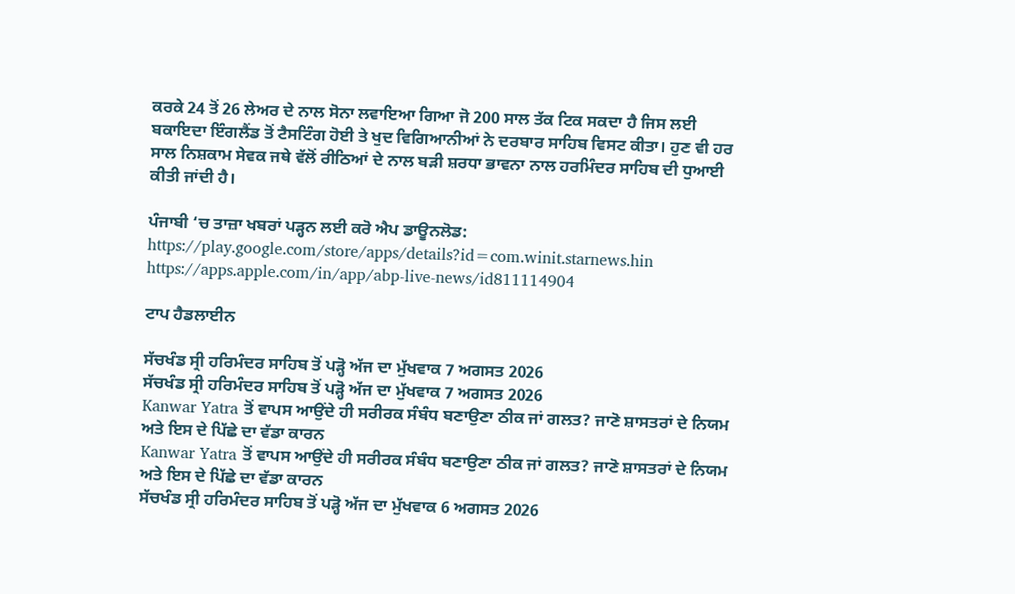ਕਰਕੇ 24 ਤੋਂ 26 ਲੇਅਰ ਦੇ ਨਾਲ ਸੋਨਾ ਲਵਾਇਆ ਗਿਆ ਜੋ 200 ਸਾਲ ਤੱਕ ਟਿਕ ਸਕਦਾ ਹੈ ਜਿਸ ਲਈ ਬਕਾਇਦਾ ਇੰਗਲੈਂਡ ਤੋਂ ਟੈਸਟਿੰਗ ਹੋਈ ਤੇ ਖੁਦ ਵਿਗਿਆਨੀਆਂ ਨੇ ਦਰਬਾਰ ਸਾਹਿਬ ਵਿਸਟ ਕੀਤਾ। ਹੁਣ ਵੀ ਹਰ ਸਾਲ ਨਿਸ਼ਕਾਮ ਸੇਵਕ ਜਥੇ ਵੱਲੋਂ ਰੀਠਿਆਂ ਦੇ ਨਾਲ ਬੜੀ ਸ਼ਰਧਾ ਭਾਵਨਾ ਨਾਲ ਹਰਮਿੰਦਰ ਸਾਹਿਬ ਦੀ ਧੁਆਈ ਕੀਤੀ ਜਾਂਦੀ ਹੈ।

ਪੰਜਾਬੀ ‘ਚ ਤਾਜ਼ਾ ਖਬਰਾਂ ਪੜ੍ਹਨ ਲਈ ਕਰੋ ਐਪ ਡਾਊਨਲੋਡ:
https://play.google.com/store/apps/details?id=com.winit.starnews.hin
https://apps.apple.com/in/app/abp-live-news/id811114904

ਟਾਪ ਹੈਡਲਾਈਨ

ਸੱਚਖੰਡ ਸ੍ਰੀ ਹਰਿਮੰਦਰ ਸਾਹਿਬ ਤੋਂ ਪੜ੍ਹੋ ਅੱਜ ਦਾ ਮੁੱਖਵਾਕ 7 ਅਗਸਤ 2026
ਸੱਚਖੰਡ ਸ੍ਰੀ ਹਰਿਮੰਦਰ ਸਾਹਿਬ ਤੋਂ ਪੜ੍ਹੋ ਅੱਜ ਦਾ ਮੁੱਖਵਾਕ 7 ਅਗਸਤ 2026
Kanwar Yatra ਤੋਂ ਵਾਪਸ ਆਉਂਦੇ ਹੀ ਸਰੀਰਕ ਸੰਬੰਧ ਬਣਾਉਣਾ ਠੀਕ ਜਾਂ ਗਲਤ? ਜਾਣੋ ਸ਼ਾਸਤਰਾਂ ਦੇ ਨਿਯਮ ਅਤੇ ਇਸ ਦੇ ਪਿੱਛੇ ਦਾ ਵੱਡਾ ਕਾਰਨ
Kanwar Yatra ਤੋਂ ਵਾਪਸ ਆਉਂਦੇ ਹੀ ਸਰੀਰਕ ਸੰਬੰਧ ਬਣਾਉਣਾ ਠੀਕ ਜਾਂ ਗਲਤ? ਜਾਣੋ ਸ਼ਾਸਤਰਾਂ ਦੇ ਨਿਯਮ ਅਤੇ ਇਸ ਦੇ ਪਿੱਛੇ ਦਾ ਵੱਡਾ ਕਾਰਨ
ਸੱਚਖੰਡ ਸ੍ਰੀ ਹਰਿਮੰਦਰ ਸਾਹਿਬ ਤੋਂ ਪੜ੍ਹੋ ਅੱਜ ਦਾ ਮੁੱਖਵਾਕ 6 ਅਗਸਤ 2026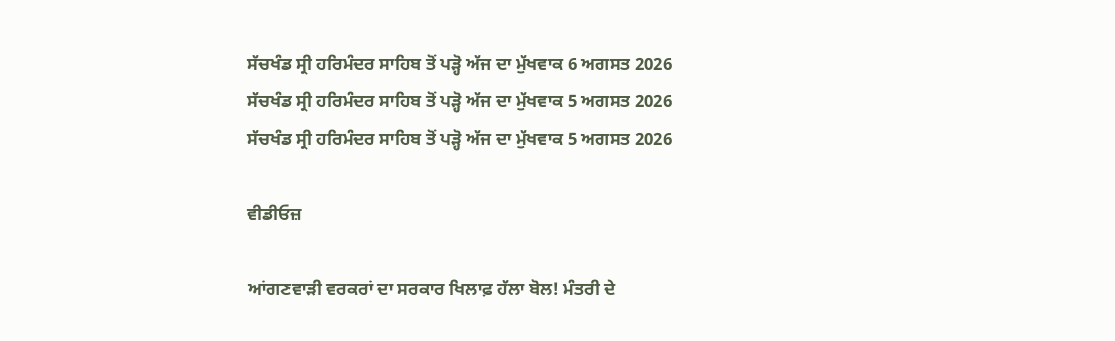ਸੱਚਖੰਡ ਸ੍ਰੀ ਹਰਿਮੰਦਰ ਸਾਹਿਬ ਤੋਂ ਪੜ੍ਹੋ ਅੱਜ ਦਾ ਮੁੱਖਵਾਕ 6 ਅਗਸਤ 2026
ਸੱਚਖੰਡ ਸ੍ਰੀ ਹਰਿਮੰਦਰ ਸਾਹਿਬ ਤੋਂ ਪੜ੍ਹੋ ਅੱਜ ਦਾ ਮੁੱਖਵਾਕ 5 ਅਗਸਤ 2026
ਸੱਚਖੰਡ ਸ੍ਰੀ ਹਰਿਮੰਦਰ ਸਾਹਿਬ ਤੋਂ ਪੜ੍ਹੋ ਅੱਜ ਦਾ ਮੁੱਖਵਾਕ 5 ਅਗਸਤ 2026

ਵੀਡੀਓਜ਼

ਆਂਗਣਵਾੜੀ ਵਰਕਰਾਂ ਦਾ ਸਰਕਾਰ ਖਿਲਾਫ਼ ਹੱਲਾ ਬੋਲ! ਮੰਤਰੀ ਦੇ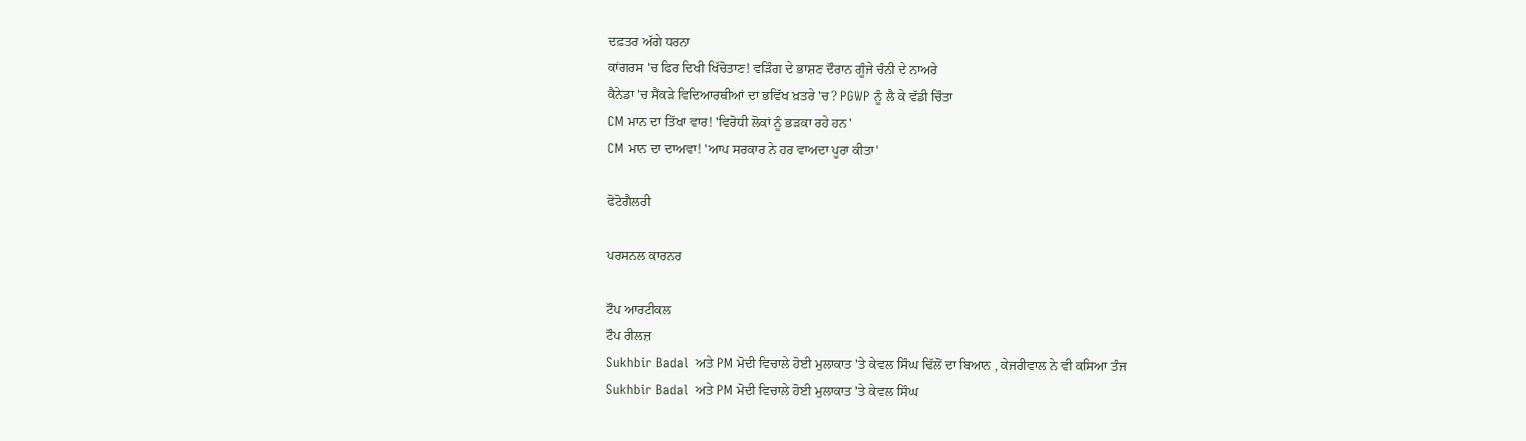ਦਫ਼ਤਰ ਅੱਗੇ ਧਰਨਾ
ਕਾਂਗਰਸ 'ਚ ਫਿਰ ਦਿਖੀ ਖਿੱਚੋਤਾਣ! ਵੜਿੰਗ ਦੇ ਭਾਸ਼ਣ ਦੌਰਾਨ ਗੂੰਜੇ ਚੰਨੀ ਦੇ ਨਾਅਰੇ
ਕੈਨੇਡਾ 'ਚ ਸੈਂਕੜੇ ਵਿਦਿਆਰਥੀਆਂ ਦਾ ਭਵਿੱਖ ਖ਼ਤਰੇ 'ਚ? PGWP ਨੂੰ ਲੈ ਕੇ ਵੱਡੀ ਚਿੰਤਾ
CM ਮਾਨ ਦਾ ਤਿੱਖਾ ਵਾਰ! 'ਵਿਰੋਧੀ ਲੋਕਾਂ ਨੂੰ ਭੜਕਾ ਰਹੇ ਹਨ'
CM ਮਾਨ ਦਾ ਦਾਅਵਾ! 'ਆਪ ਸਰਕਾਰ ਨੇ ਹਰ ਵਾਅਦਾ ਪੂਰਾ ਕੀਤਾ'

ਫੋਟੋਗੈਲਰੀ

ਪਰਸਨਲ ਕਾਰਨਰ

ਟੌਪ ਆਰਟੀਕਲ
ਟੌਪ ਰੀਲਜ਼
Sukhbir Badal  ਅਤੇ PM ਮੋਦੀ ਵਿਚਾਲੇ ਹੋਈ ਮੁਲਾਕਾਤ 'ਤੇ ਕੇਵਲ ਸਿੰਘ ਢਿੱਲੋਂ ਦਾ ਬਿਆਨ , ਕੇਜਰੀਵਾਲ ਨੇ ਵੀ ਕਸਿਆ ਤੰਜ
Sukhbir Badal  ਅਤੇ PM ਮੋਦੀ ਵਿਚਾਲੇ ਹੋਈ ਮੁਲਾਕਾਤ 'ਤੇ ਕੇਵਲ ਸਿੰਘ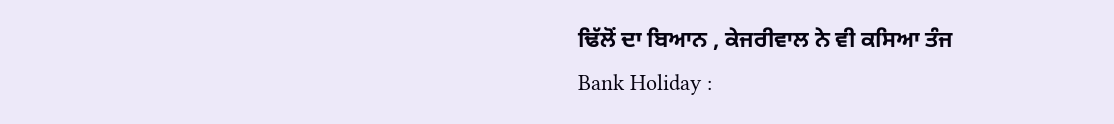ਢਿੱਲੋਂ ਦਾ ਬਿਆਨ , ਕੇਜਰੀਵਾਲ ਨੇ ਵੀ ਕਸਿਆ ਤੰਜ
Bank Holiday :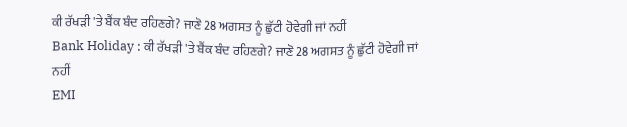ਕੀ ਰੱਖੜੀ 'ਤੇ ਬੈਂਕ ਬੰਦ ਰਹਿਣਗੇ? ਜਾਣੋ 28 ਅਗਸਤ ਨੂੰ ਛੁੱਟੀ ਹੋਵੇਗੀ ਜਾਂ ਨਹੀਂ
Bank Holiday : ਕੀ ਰੱਖੜੀ 'ਤੇ ਬੈਂਕ ਬੰਦ ਰਹਿਣਗੇ? ਜਾਣੋ 28 ਅਗਸਤ ਨੂੰ ਛੁੱਟੀ ਹੋਵੇਗੀ ਜਾਂ ਨਹੀਂ
EMI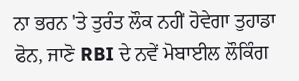ਨਾ ਭਰਨ 'ਤੇ ਤੁਰੰਤ ਲੌਕ ਨਹੀਂ ਹੋਵੇਗਾ ਤੁਹਾਡਾ ਫੋਨ, ਜਾਣੋ RBI ਦੇ ਨਵੇਂ ਮੋਬਾਈਲ ਲੌਕਿੰਗ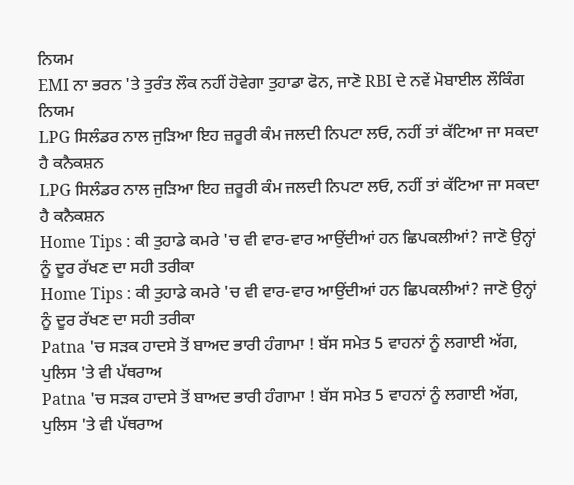ਨਿਯਮ
EMI ਨਾ ਭਰਨ 'ਤੇ ਤੁਰੰਤ ਲੌਕ ਨਹੀਂ ਹੋਵੇਗਾ ਤੁਹਾਡਾ ਫੋਨ, ਜਾਣੋ RBI ਦੇ ਨਵੇਂ ਮੋਬਾਈਲ ਲੌਕਿੰਗ ਨਿਯਮ
LPG ਸਿਲੰਡਰ ਨਾਲ ਜੁੜਿਆ ਇਹ ਜ਼ਰੂਰੀ ਕੰਮ ਜਲਦੀ ਨਿਪਟਾ ਲਓ, ਨਹੀਂ ਤਾਂ ਕੱਟਿਆ ਜਾ ਸਕਦਾ ਹੈ ਕਨੈਕਸ਼ਨ
LPG ਸਿਲੰਡਰ ਨਾਲ ਜੁੜਿਆ ਇਹ ਜ਼ਰੂਰੀ ਕੰਮ ਜਲਦੀ ਨਿਪਟਾ ਲਓ, ਨਹੀਂ ਤਾਂ ਕੱਟਿਆ ਜਾ ਸਕਦਾ ਹੈ ਕਨੈਕਸ਼ਨ
Home Tips : ਕੀ ਤੁਹਾਡੇ ਕਮਰੇ 'ਚ ਵੀ ਵਾਰ-ਵਾਰ ਆਉਂਦੀਆਂ ਹਨ ਛਿਪਕਲੀਆਂ? ਜਾਣੋ ਉਨ੍ਹਾਂ ਨੂੰ ਦੂਰ ਰੱਖਣ ਦਾ ਸਹੀ ਤਰੀਕਾ
Home Tips : ਕੀ ਤੁਹਾਡੇ ਕਮਰੇ 'ਚ ਵੀ ਵਾਰ-ਵਾਰ ਆਉਂਦੀਆਂ ਹਨ ਛਿਪਕਲੀਆਂ? ਜਾਣੋ ਉਨ੍ਹਾਂ ਨੂੰ ਦੂਰ ਰੱਖਣ ਦਾ ਸਹੀ ਤਰੀਕਾ
Patna 'ਚ ਸੜਕ ਹਾਦਸੇ ਤੋਂ ਬਾਅਦ ਭਾਰੀ ਹੰਗਾਮਾ ! ਬੱਸ ਸਮੇਤ 5 ਵਾਹਨਾਂ ਨੂੰ ਲਗਾਈ ਅੱਗ, ਪੁਲਿਸ 'ਤੇ ਵੀ ਪੱਥਰਾਅ
Patna 'ਚ ਸੜਕ ਹਾਦਸੇ ਤੋਂ ਬਾਅਦ ਭਾਰੀ ਹੰਗਾਮਾ ! ਬੱਸ ਸਮੇਤ 5 ਵਾਹਨਾਂ ਨੂੰ ਲਗਾਈ ਅੱਗ, ਪੁਲਿਸ 'ਤੇ ਵੀ ਪੱਥਰਾਅ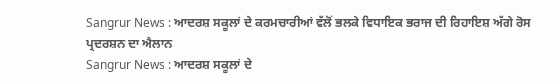Sangrur News : ਆਦਰਸ਼ ਸਕੂਲਾਂ ਦੇ ਕਰਮਚਾਰੀਆਂ ਵੱਲੋਂ ਭਲਕੇ ਵਿਧਾਇਕ ਭਰਾਜ ਦੀ ਰਿਹਾਇਸ਼ ਅੱਗੇ ਰੋਸ ਪ੍ਰਦਰਸ਼ਨ ਦਾ ਐਲਾਨ
Sangrur News : ਆਦਰਸ਼ ਸਕੂਲਾਂ ਦੇ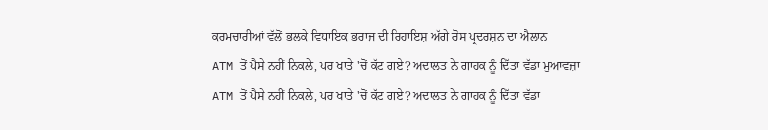ਕਰਮਚਾਰੀਆਂ ਵੱਲੋਂ ਭਲਕੇ ਵਿਧਾਇਕ ਭਰਾਜ ਦੀ ਰਿਹਾਇਸ਼ ਅੱਗੇ ਰੋਸ ਪ੍ਰਦਰਸ਼ਨ ਦਾ ਐਲਾਨ
ATM ਤੋਂ ਪੈਸੇ ਨਹੀਂ ਨਿਕਲੇ, ਪਰ ਖਾਤੇ 'ਚੋਂ ਕੱਟ ਗਏ? ਅਦਾਲਤ ਨੇ ਗਾਹਕ ਨੂੰ ਦਿੱਤਾ ਵੱਡਾ ਮੁਆਵਜ਼ਾ
ATM ਤੋਂ ਪੈਸੇ ਨਹੀਂ ਨਿਕਲੇ, ਪਰ ਖਾਤੇ 'ਚੋਂ ਕੱਟ ਗਏ? ਅਦਾਲਤ ਨੇ ਗਾਹਕ ਨੂੰ ਦਿੱਤਾ ਵੱਡਾ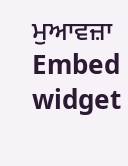ਮੁਆਵਜ਼ਾ
Embed widget